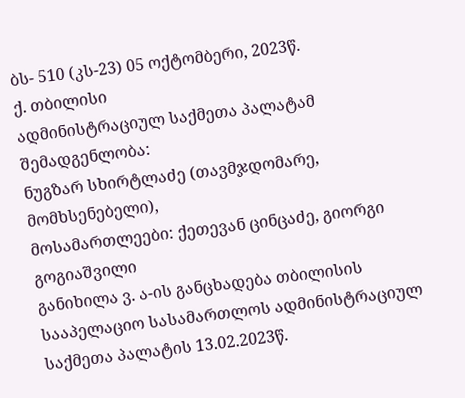ბს- 510 (კს-23) 05 ოქტომბერი, 2023წ.
ქ. თბილისი
ადმინისტრაციულ საქმეთა პალატამ
შემადგენლობა:
ნუგზარ სხირტლაძე (თავმჯდომარე, მომხსენებელი),
მოსამართლეები: ქეთევან ცინცაძე, გიორგი გოგიაშვილი
განიხილა ვ. ა-ის განცხადება თბილისის სააპელაციო სასამართლოს ადმინისტრაციულ საქმეთა პალატის 13.02.2023წ.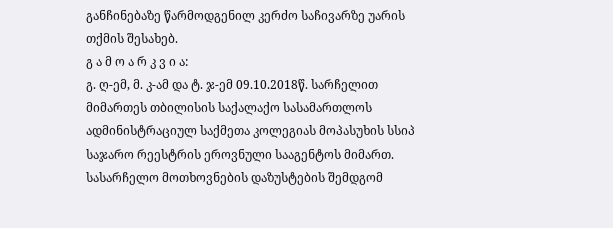განჩინებაზე წარმოდგენილ კერძო საჩივარზე უარის თქმის შესახებ.
გ ა მ ო ა რ კ ვ ი ა:
გ. ღ-ემ, მ. კ-ამ და ტ. ჯ-ემ 09.10.2018წ. სარჩელით მიმართეს თბილისის საქალაქო სასამართლოს ადმინისტრაციულ საქმეთა კოლეგიას მოპასუხის სსიპ საჯარო რეესტრის ეროვნული სააგენტოს მიმართ. სასარჩელო მოთხოვნების დაზუსტების შემდგომ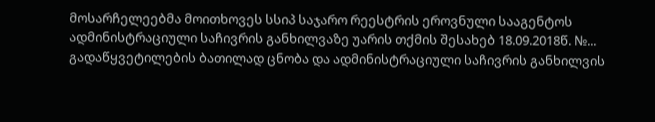მოსარჩელეებმა მოითხოვეს სსიპ საჯარო რეესტრის ეროვნული სააგენტოს ადმინისტრაციული საჩივრის განხილვაზე უარის თქმის შესახებ 18.09.2018წ. №... გადაწყვეტილების ბათილად ცნობა და ადმინისტრაციული საჩივრის განხილვის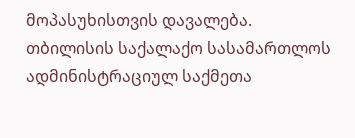მოპასუხისთვის დავალება.
თბილისის საქალაქო სასამართლოს ადმინისტრაციულ საქმეთა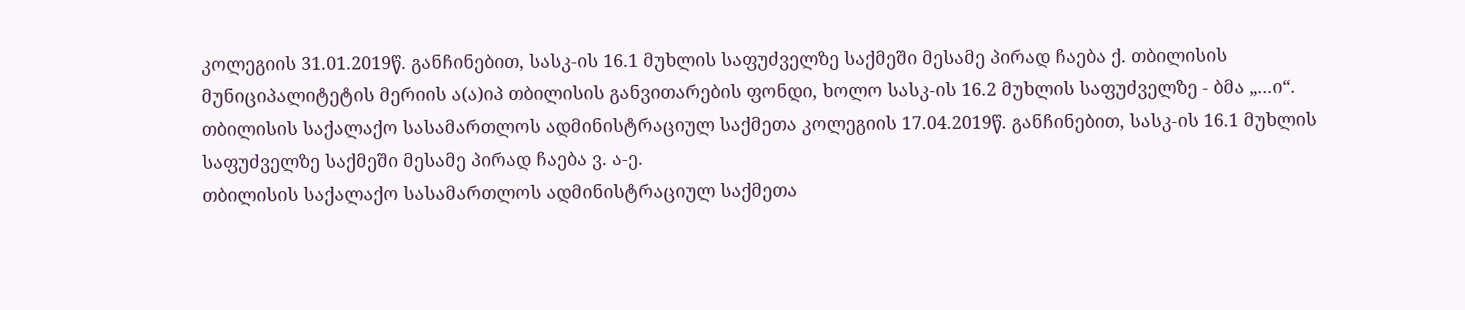კოლეგიის 31.01.2019წ. განჩინებით, სასკ-ის 16.1 მუხლის საფუძველზე საქმეში მესამე პირად ჩაება ქ. თბილისის მუნიციპალიტეტის მერიის ა(ა)იპ თბილისის განვითარების ფონდი, ხოლო სასკ-ის 16.2 მუხლის საფუძველზე - ბმა „...ი“.
თბილისის საქალაქო სასამართლოს ადმინისტრაციულ საქმეთა კოლეგიის 17.04.2019წ. განჩინებით, სასკ-ის 16.1 მუხლის საფუძველზე საქმეში მესამე პირად ჩაება ვ. ა-ე.
თბილისის საქალაქო სასამართლოს ადმინისტრაციულ საქმეთა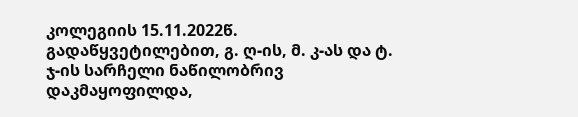კოლეგიის 15.11.2022წ. გადაწყვეტილებით, გ. ღ-ის, მ. კ-ას და ტ. ჯ-ის სარჩელი ნაწილობრივ დაკმაყოფილდა,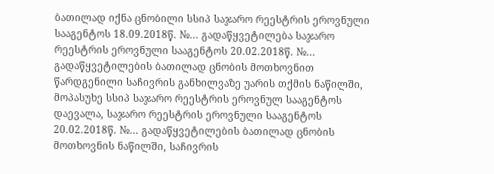ბათილად იქნა ცნობილი სსიპ საჯარო რეესტრის ეროვნული სააგენტოს 18.09.2018წ. №... გადაწყვეტილება საჯარო რეესტრის ეროვნული სააგენტოს 20.02.2018წ. №... გადაწყვეტილების ბათილად ცნობის მოთხოვნით წარდგენილი საჩივრის განხილვაზე უარის თქმის ნაწილში, მოპასუხე სსიპ საჯარო რეესტრის ეროვნულ სააგენტოს დაევალა, საჯარო რეესტრის ეროვნული სააგენტოს 20.02.2018წ. №... გადაწყვეტილების ბათილად ცნობის მოთხოვნის ნაწილში, საჩივრის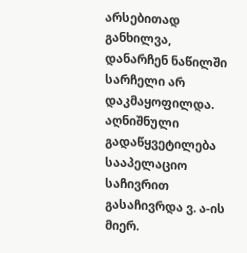არსებითად განხილვა, დანარჩენ ნაწილში სარჩელი არ დაკმაყოფილდა. აღნიშნული გადაწყვეტილება სააპელაციო საჩივრით გასაჩივრდა ვ. ა-ის მიერ.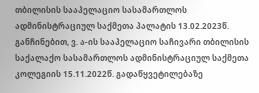თბილისის სააპელაციო სასამართლოს ადმინისტრაციულ საქმეთა პალატის 13.02.2023წ. განჩინებით, ვ. ა-ის სააპელაციო საჩივარი თბილისის საქალაქო სასამართლოს ადმინისტრაციულ საქმეთა კოლეგიის 15.11.2022წ. გადაწყვეტილებაზე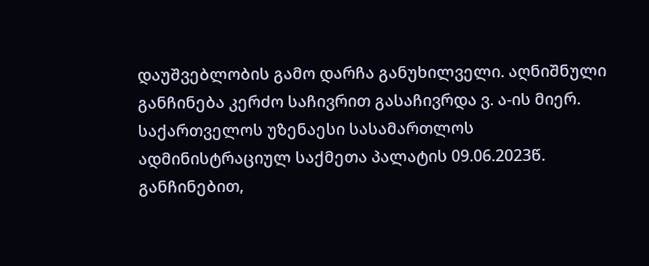დაუშვებლობის გამო დარჩა განუხილველი. აღნიშნული განჩინება კერძო საჩივრით გასაჩივრდა ვ. ა-ის მიერ.
საქართველოს უზენაესი სასამართლოს ადმინისტრაციულ საქმეთა პალატის 09.06.2023წ. განჩინებით,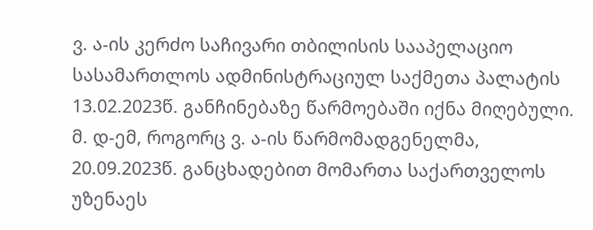ვ. ა-ის კერძო საჩივარი თბილისის სააპელაციო სასამართლოს ადმინისტრაციულ საქმეთა პალატის 13.02.2023წ. განჩინებაზე წარმოებაში იქნა მიღებული.
მ. დ-ემ, როგორც ვ. ა-ის წარმომადგენელმა, 20.09.2023წ. განცხადებით მომართა საქართველოს უზენაეს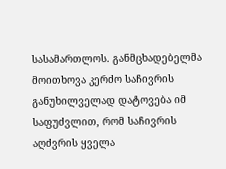სასამართლოს. განმცხადებელმა მოითხოვა კერძო საჩივრის განუხილველად დატოვება იმ საფუძვლით, რომ საჩივრის აღძვრის ყველა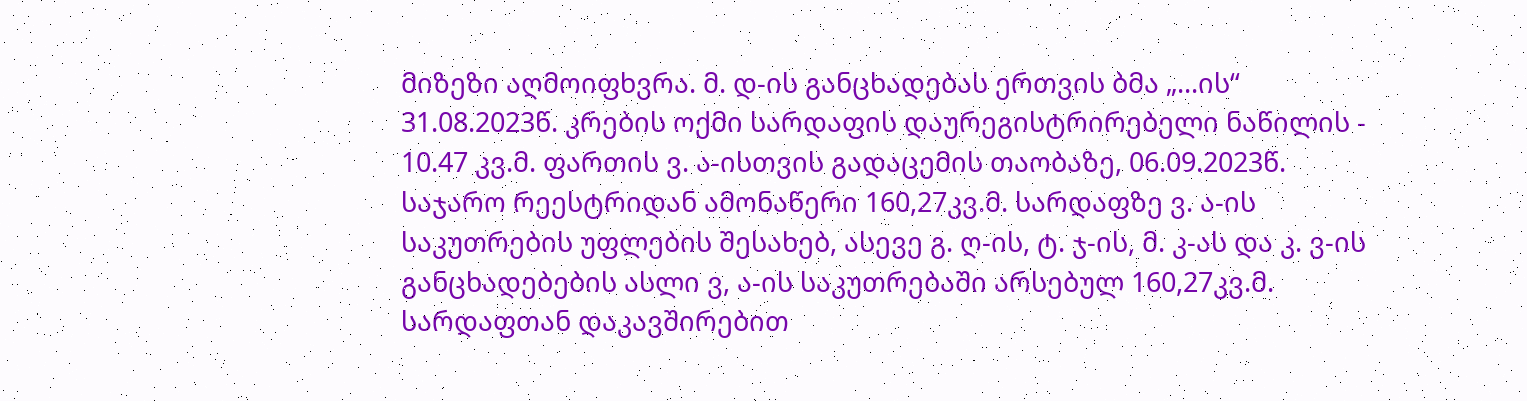მიზეზი აღმოიფხვრა. მ. დ-ის განცხადებას ერთვის ბმა „...ის“ 31.08.2023წ. კრების ოქმი სარდაფის დაურეგისტრირებელი ნაწილის - 10.47 კვ.მ. ფართის ვ. ა-ისთვის გადაცემის თაობაზე, 06.09.2023წ. საჯარო რეესტრიდან ამონაწერი 160,27კვ.მ. სარდაფზე ვ. ა-ის საკუთრების უფლების შესახებ, ასევე გ. ღ-ის, ტ. ჯ-ის, მ. კ-ას და კ. ვ-ის განცხადებების ასლი ვ, ა-ის საკუთრებაში არსებულ 160,27კვ.მ. სარდაფთან დაკავშირებით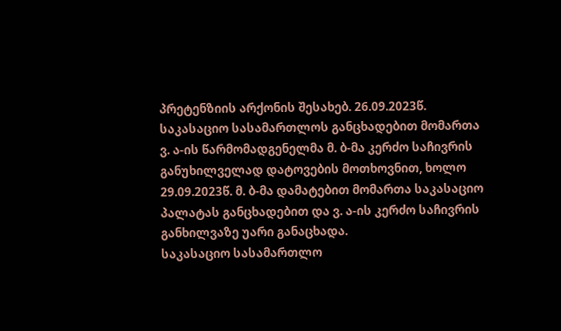პრეტენზიის არქონის შესახებ. 26.09.2023წ. საკასაციო სასამართლოს განცხადებით მომართა ვ. ა-ის წარმომადგენელმა მ. ბ-მა კერძო საჩივრის განუხილველად დატოვების მოთხოვნით, ხოლო 29.09.2023წ. მ. ბ-მა დამატებით მომართა საკასაციო პალატას განცხადებით და ვ. ა-ის კერძო საჩივრის განხილვაზე უარი განაცხადა.
საკასაციო სასამართლო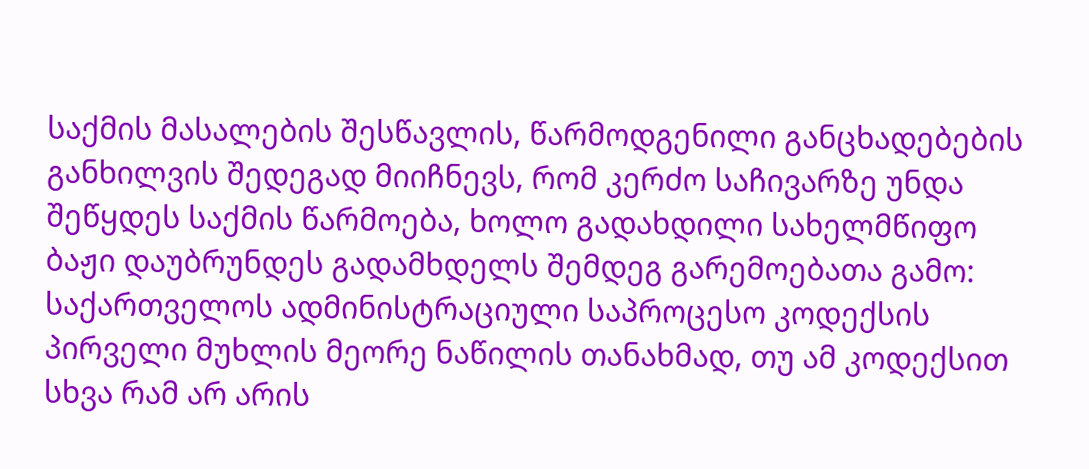საქმის მასალების შესწავლის, წარმოდგენილი განცხადებების განხილვის შედეგად მიიჩნევს, რომ კერძო საჩივარზე უნდა შეწყდეს საქმის წარმოება, ხოლო გადახდილი სახელმწიფო ბაჟი დაუბრუნდეს გადამხდელს შემდეგ გარემოებათა გამო:
საქართველოს ადმინისტრაციული საპროცესო კოდექსის პირველი მუხლის მეორე ნაწილის თანახმად, თუ ამ კოდექსით სხვა რამ არ არის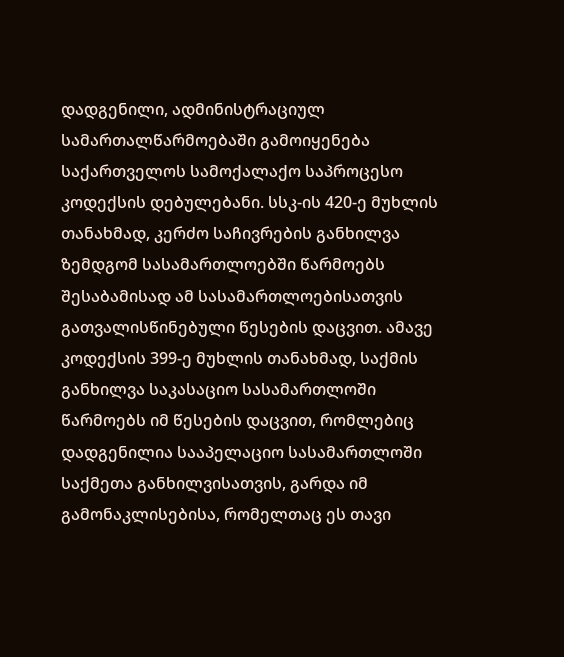დადგენილი, ადმინისტრაციულ სამართალწარმოებაში გამოიყენება საქართველოს სამოქალაქო საპროცესო კოდექსის დებულებანი. სსკ-ის 420-ე მუხლის თანახმად, კერძო საჩივრების განხილვა ზემდგომ სასამართლოებში წარმოებს შესაბამისად ამ სასამართლოებისათვის გათვალისწინებული წესების დაცვით. ამავე კოდექსის 399-ე მუხლის თანახმად, საქმის განხილვა საკასაციო სასამართლოში წარმოებს იმ წესების დაცვით, რომლებიც დადგენილია სააპელაციო სასამართლოში საქმეთა განხილვისათვის, გარდა იმ გამონაკლისებისა, რომელთაც ეს თავი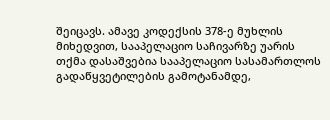შეიცავს. ამავე კოდექსის 378-ე მუხლის მიხედვით, სააპელაციო საჩივარზე უარის თქმა დასაშვებია სააპელაციო სასამართლოს გადაწყვეტილების გამოტანამდე,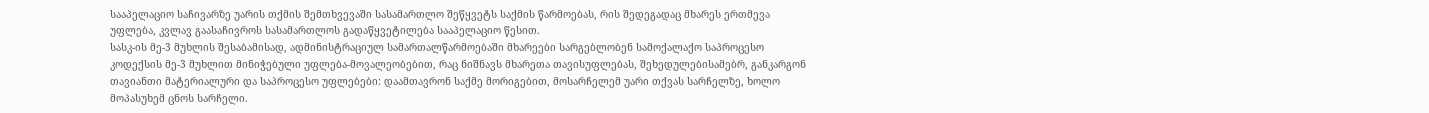სააპელაციო საჩივარზე უარის თქმის შემთხვევაში სასამართლო შეწყვეტს საქმის წარმოებას, რის შედეგადაც მხარეს ერთმევა უფლება, კვლავ გაასაჩივროს სასამართლოს გადაწყვეტილება სააპელაციო წესით.
სასკ-ის მე-3 მუხლის შესაბამისად, ადმინისტრაციულ სამართალწარმოებაში მხარეები სარგებლობენ სამოქალაქო საპროცესო კოდექსის მე-3 მუხლით მინიჭებული უფლება-მოვალეობებით, რაც ნიშნავს მხარეთა თავისუფლებას, შეხედულებისამებრ, განკარგონ თავიანთი მატერიალური და საპროცესო უფლებები: დაამთავრონ საქმე მორიგებით, მოსარჩელემ უარი თქვას სარჩელზე, ხოლო მოპასუხემ ცნოს სარჩელი.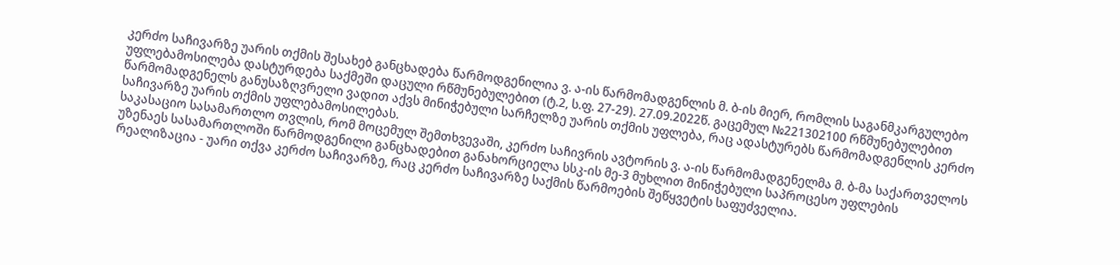კერძო საჩივარზე უარის თქმის შესახებ განცხადება წარმოდგენილია ვ. ა-ის წარმომადგენლის მ. ბ-ის მიერ, რომლის საგანმკარგულებო უფლებამოსილება დასტურდება საქმეში დაცული რწმუნებულებით (ტ.2, ს.ფ. 27-29). 27.09.2022წ. გაცემულ №221302100 რწმუნებულებით წარმომადგენელს განუსაზღვრელი ვადით აქვს მინიჭებული სარჩელზე უარის თქმის უფლება, რაც ადასტურებს წარმომადგენლის კერძო საჩივარზე უარის თქმის უფლებამოსილებას.
საკასაციო სასამართლო თვლის, რომ მოცემულ შემთხვევაში, კერძო საჩივრის ავტორის ვ. ა-ის წარმომადგენელმა მ. ბ-მა საქართველოს უზენაეს სასამართლოში წარმოდგენილი განცხადებით განახორციელა სსკ-ის მე-3 მუხლით მინიჭებული საპროცესო უფლების რეალიზაცია - უარი თქვა კერძო საჩივარზე, რაც კერძო საჩივარზე საქმის წარმოების შეწყვეტის საფუძველია.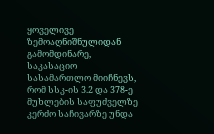ყოველივე ზემოაღნიშნულიდან გამომდინარე, საკასაციო სასამართლო მიიჩნევს, რომ სსკ-ის 3.2 და 378-ე მუხლების საფუძველზე კერძო საჩივარზე უნდა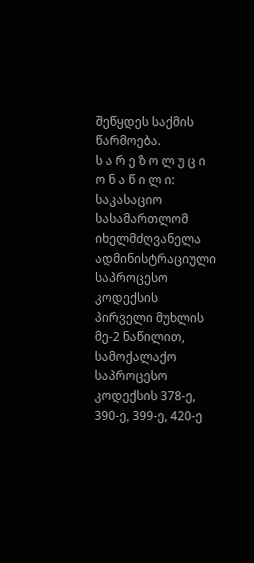შეწყდეს საქმის წარმოება.
ს ა რ ე ზ ო ლ უ ც ი ო ნ ა წ ი ლ ი:
საკასაციო სასამართლომ იხელმძღვანელა ადმინისტრაციული საპროცესო კოდექსის პირველი მუხლის მე-2 ნაწილით, სამოქალაქო საპროცესო კოდექსის 378-ე, 390-ე, 399-ე, 420-ე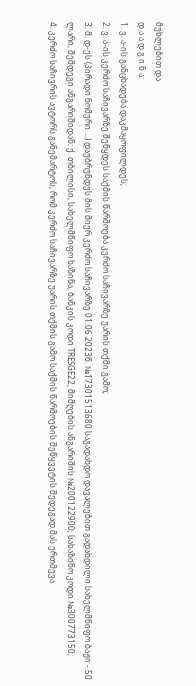მუხლებით და
დ ა ა დ გ ი ნ ა:
1. ვ. ა-ის განცხადება დაკმაყოფილდეს;
2. ვ. ა-ის კერძო საჩივარზე შეწყდეს საქმის წარმოება კერძო საჩივარზე უარის თქმი გამო;
3. მ. დ-ეს (პირადი ნომერი ...) დაუბრუნდეს მის მიერ კერძო საჩივარზე 01.06.2023წ. №17301513680 საგადახდო დავალებით გადახდილი სახელმწიფო ბაჟი - 50 ლარი, შემდეგი ანგარიშიდან: ქ. თბილისი, სახელმწიფო ხაზინა, ბანკის კოდი TRESGE22, მიმღების ანგარიშის №200122900, სახაზინო კოდი №300773150;
4. კერძო საჩივრის ავტორს განემარტოს, რომ კერძო საჩივარზე უარის თქმის გამო საქმის წარმოების შეწყვეტის შედეგად მას ერთმევა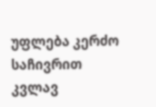უფლება კერძო საჩივრით კვლავ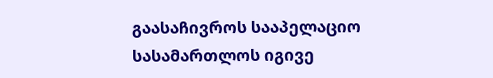გაასაჩივროს სააპელაციო სასამართლოს იგივე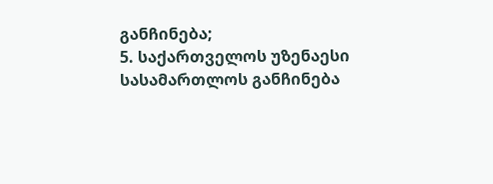განჩინება;
5. საქართველოს უზენაესი სასამართლოს განჩინება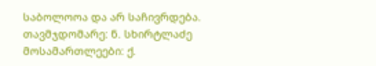საბოლოოა და არ საჩივრდება.
თავმჯდომარე: ნ. სხირტლაძე
მოსამართლეები: ქ.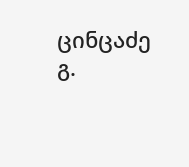ცინცაძე
გ.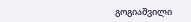გოგიაშვილი